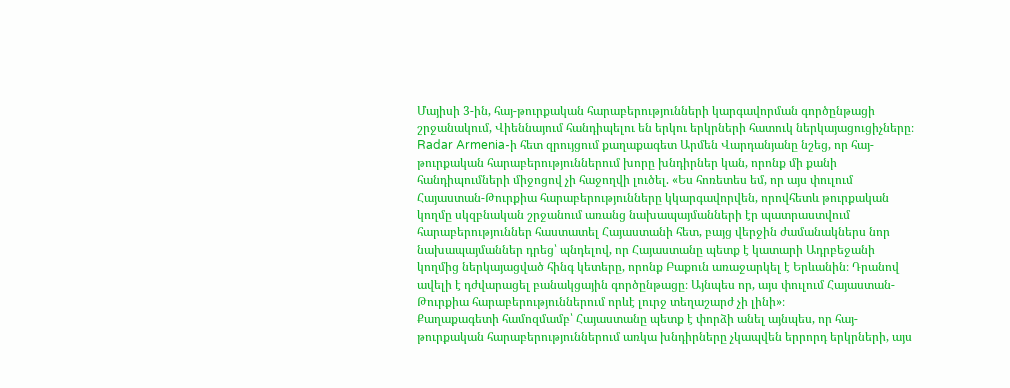Մայիսի 3-ին, հայ-թուրքական հարաբերությունների կարգավորման գործընթացի շրջանակում, Վիեննայում հանդիպելու են երկու երկրների հատուկ ներկայացուցիչները։
Radar Armenia-ի հետ զրույցում քաղաքագետ Արմեն Վարդանյանը նշեց, որ հայ-թուրքական հարաբերություններում խորը խնդիրներ կան, որոնք մի քանի հանդիպումների միջոցով չի հաջողվի լուծել. «Ես հոռետես եմ, որ այս փուլում Հայաստան-Թուրքիա հարաբերությունները կկարգավորվեն, որովհետև թուրքական կողմը սկզբնական շրջանում առանց նախապայմանների էր պատրաստվում հարաբերություններ հաստատել Հայաստանի հետ, բայց վերջին ժամանակներս նոր նախապայմաններ դրեց՝ պնդելով, որ Հայաստանը պետք է կատարի Ադրբեջանի կողմից ներկայացված հինգ կետերը, որոնք Բաքուն առաջարկել է Երևանին։ Դրանով ավելի է դժվարացել բանակցային գործընթացը։ Այնպես որ, այս փուլում Հայաստան-Թուրքիա հարաբերություններում որևէ լուրջ տեղաշարժ չի լինի»։
Քաղաքագետի համոզմամբ՝ Հայաստանը պետք է փորձի անել այնպես, որ հայ-թուրքական հարաբերություններում առկա խնդիրները չկապվեն երրորդ երկրների, այս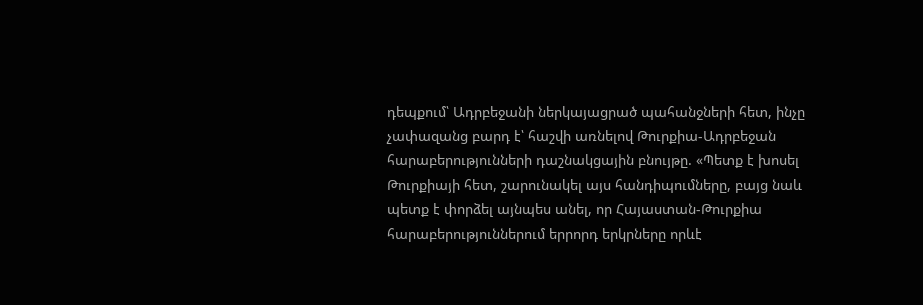դեպքում՝ Ադրբեջանի ներկայացրած պահանջների հետ, ինչը չափազանց բարդ է՝ հաշվի առնելով Թուրքիա-Ադրբեջան հարաբերությունների դաշնակցային բնույթը. «Պետք է խոսել Թուրքիայի հետ, շարունակել այս հանդիպումները, բայց նաև պետք է փորձել այնպես անել, որ Հայաստան-Թուրքիա հարաբերություններում երրորդ երկրները որևէ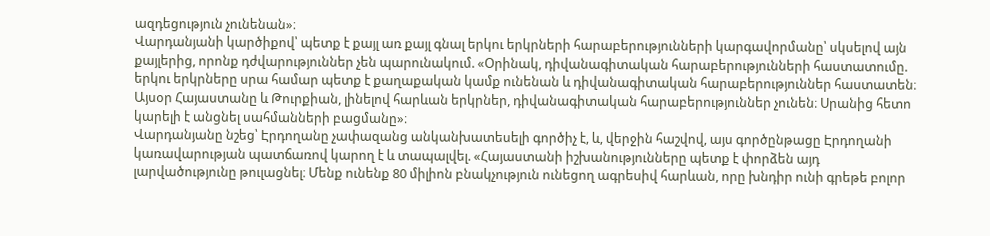ազդեցություն չունենան»։
Վարդանյանի կարծիքով՝ պետք է քայլ առ քայլ գնալ երկու երկրների հարաբերությունների կարգավորմանը՝ սկսելով այն քայլերից, որոնք դժվարություններ չեն պարունակում. «Օրինակ, դիվանագիտական հարաբերությունների հաստատումը. երկու երկրները սրա համար պետք է քաղաքական կամք ունենան և դիվանագիտական հարաբերություններ հաստատեն։ Այսօր Հայաստանը և Թուրքիան, լինելով հարևան երկրներ, դիվանագիտական հարաբերություններ չունեն։ Սրանից հետո կարելի է անցնել սահմանների բացմանը»։
Վարդանյանը նշեց՝ Էրդողանը չափազանց անկանխատեսելի գործիչ է, և, վերջին հաշվով, այս գործընթացը Էրդողանի կառավարության պատճառով կարող է և տապալվել. «Հայաստանի իշխանությունները պետք է փորձեն այդ լարվածությունը թուլացնել։ Մենք ունենք 80 միլիոն բնակչություն ունեցող ագրեսիվ հարևան, որը խնդիր ունի գրեթե բոլոր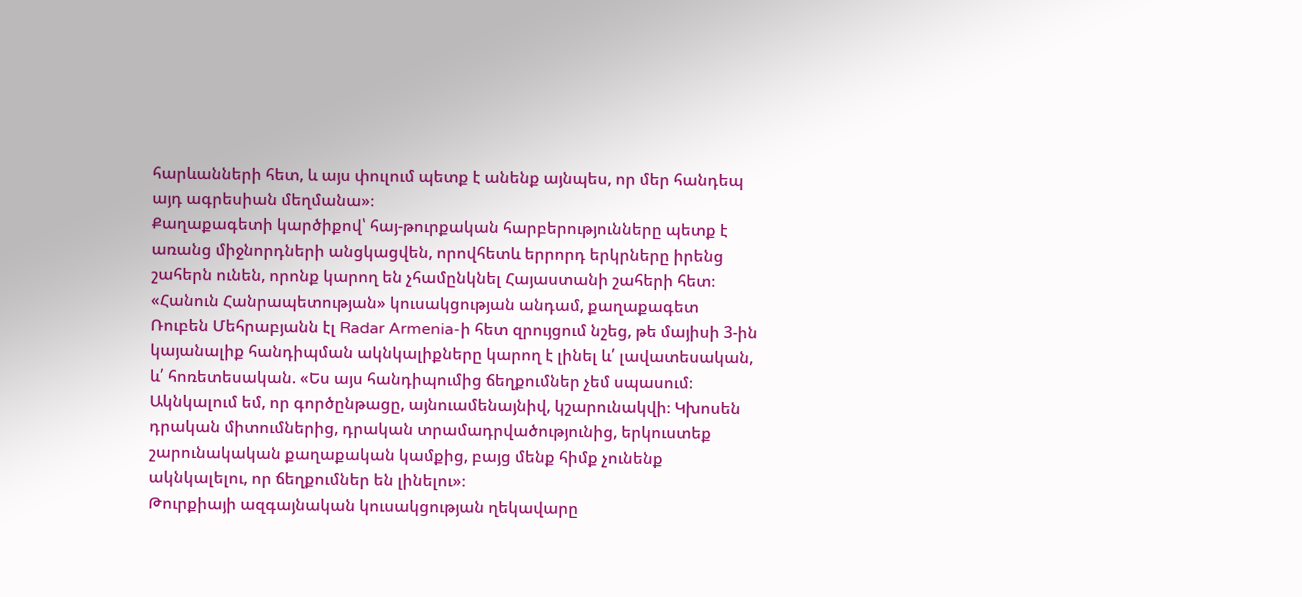հարևանների հետ, և այս փուլում պետք է անենք այնպես, որ մեր հանդեպ այդ ագրեսիան մեղմանա»։
Քաղաքագետի կարծիքով՝ հայ-թուրքական հարբերությունները պետք է առանց միջնորդների անցկացվեն, որովհետև երրորդ երկրները իրենց շահերն ունեն, որոնք կարող են չհամընկնել Հայաստանի շահերի հետ։
«Հանուն Հանրապետության» կուսակցության անդամ, քաղաքագետ Ռուբեն Մեհրաբյանն էլ Radar Armenia-ի հետ զրույցում նշեց, թե մայիսի 3-ին կայանալիք հանդիպման ակնկալիքները կարող է լինել և՛ լավատեսական, և՛ հոռետեսական. «Ես այս հանդիպումից ճեղքումներ չեմ սպասում։ Ակնկալում եմ, որ գործընթացը, այնուամենայնիվ, կշարունակվի։ Կխոսեն դրական միտումներից, դրական տրամադրվածությունից, երկուստեք շարունակական քաղաքական կամքից, բայց մենք հիմք չունենք ակնկալելու, որ ճեղքումներ են լինելու»։
Թուրքիայի ազգայնական կուսակցության ղեկավարը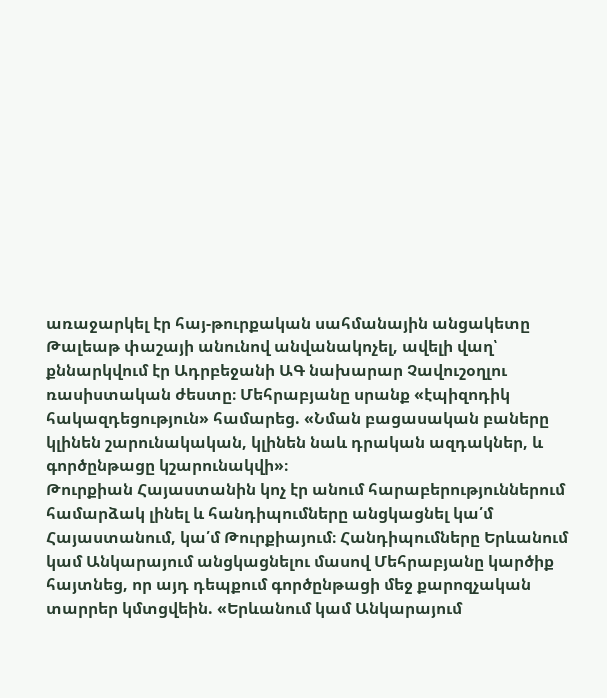առաջարկել էր հայ-թուրքական սահմանային անցակետը Թալեաթ փաշայի անունով անվանակոչել, ավելի վաղ՝ քննարկվում էր Ադրբեջանի ԱԳ նախարար Չավուշօղլու ռասիստական ժեստը։ Մեհրաբյանը սրանք «էպիզոդիկ հակազդեցություն» համարեց. «Նման բացասական բաները կլինեն շարունակական, կլինեն նաև դրական ազդակներ, և գործընթացը կշարունակվի»։
Թուրքիան Հայաստանին կոչ էր անում հարաբերություններում համարձակ լինել և հանդիպումները անցկացնել կա՛մ Հայաստանում, կա՛մ Թուրքիայում։ Հանդիպումները Երևանում կամ Անկարայում անցկացնելու մասով Մեհրաբյանը կարծիք հայտնեց, որ այդ դեպքում գործընթացի մեջ քարոզչական տարրեր կմտցվեին. «Երևանում կամ Անկարայում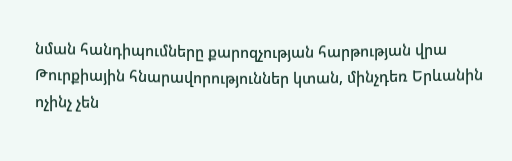նման հանդիպումները քարոզչության հարթության վրա Թուրքիային հնարավորություններ կտան, մինչդեռ Երևանին ոչինչ չեն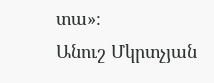տա»։
Անուշ Մկրտչյան